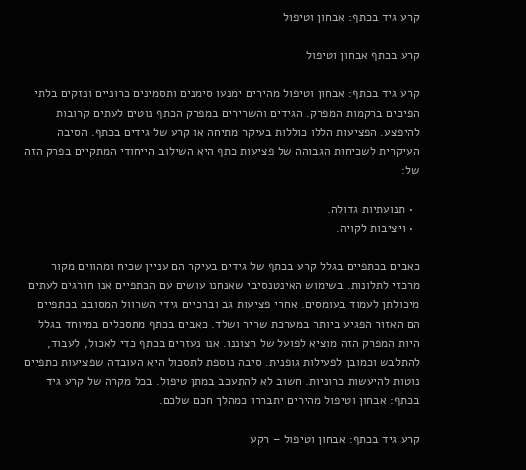קרע גיד בכתף: אבחון וטיפול

קרע בכתף אבחון וטיפול

קרע גיד בכתף: אבחון וטיפול מהירים ימנעו סימנים ותסמינים כרוניים ונזקים בלתי הפיכים ברקמות המפרק. הגידים והשרירים במפרק הכתף נוטים לעתים קרובות להיפצע. הפציעות הללו כוללות בעיקר מתיחה או קרע של גידים בכתף. הסיבה העיקרית לשכיחות הגבוהה של פציעות כתף היא השילוב הייחודי המתקיים בפרק הזה של:

  • תנועתיות גדולה.
  • ויציבות לקויה.

כאבים בכתפיים בגלל קרע בכתף של גידים בעיקר הם עניין שכיח ומהווים מקור מרכזי לתלונות. בשימוש האינטנסיבי שאנחנו עושים עם הכתפיים אנו חורגים לעתים מיכולתן לעמוד בעומסים. אחרי פציעות גב וברכיים גידי השרוול המסובב בכתפיים הם האזור הפגיע ביותר במערכת שריר ושלד. כאבים בכתף מתסכלים במיוחד בגלל היות המפרק הזה מוציא לפועל של רצוננו. אנו נעזרים בכתף כדי לאכול, לעבוד, להתלבש וכמובן לפעילות גופנית. סיבה נוספת לתסכול היא העובדה שפציעות כתפיים נוטות להיעשות כרוניות. חשוב לא להתעכב במתן טיפול. בכל מקרה של קרע גיד בכתף: אבחון וטיפול מהירים יתבררו כמהלך חכם שלכם.

קרע גיד בכתף: אבחון וטיפול – רקע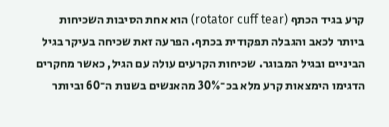קרע בגיד הכתף (rotator cuff tear) הוא אחת הסיבות השכיחות ביותר לכאב והגבלה תפקודית בכתף. הפרעה זאת שכיחה בעיקר בגיל הביניים ובגיל המבוגר. שכיחות הקרעים עולה עם הגיל, כאשר מחקרים הדגימו הימצאות קרע מלא בכ־30% מהאנשים בשנות ה־60 וביותר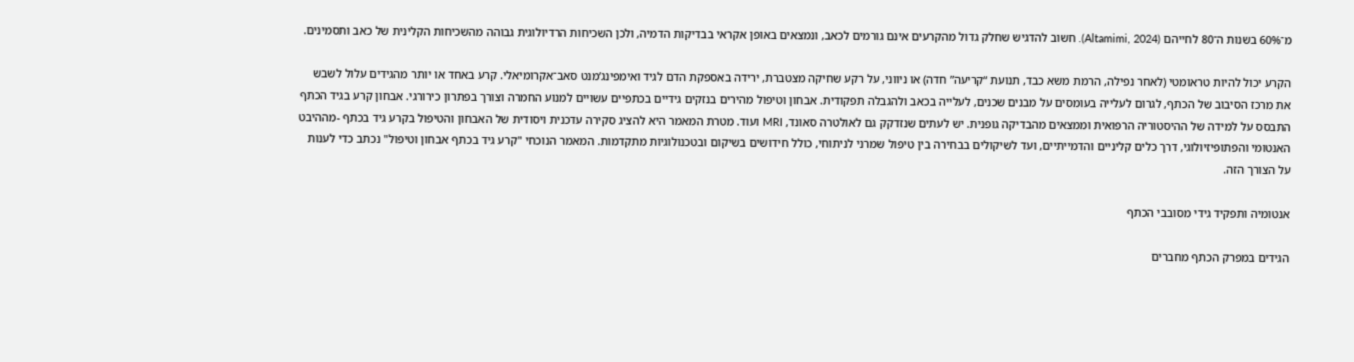מ־60% בשנות ה־80 לחייהם (Altamimi, 2024). חשוב להדגיש שחלק גדול מהקרעים אינם גורמים לכאב, ונמצאים באופן אקראי בבדיקות הדמיה, ולכן השכיחות הרדיולוגית גבוהה מהשכיחות הקלינית של כאב ותסמינים.

הקרע יכול להיות טראומטי (לאחר נפילה, הרמת משא כבד, תנועת “קריעה” חדה) או ניווני, על רקע שחיקה מצטברת, ירידה באספקת הדם לגיד ואימפינג’מנט סאב־אקרומיאלי. קרע באחד או יותר מהגידים עלול לשבש את מרכז הסיבוב של הכתף, לגרום לעלייה בעומסים על מבנים שכנים, לעלייה בכאב ולהגבלה תפקודית. אבחון וטיפול מהירים בנזקים גידיים בכתפיים עשויים למנוע החמרה וצורך בפתרון כירורגי. אבחון קרע בגיד הכתף התבסס על למידה של ההיסטוריה הרפואית וממצאים מהבדיקה גופנית. יש לעתים שנזדקק גם לאולטרה סאונד, MRI ועוד. מטרת המאמר היא להציג סקירה עדכנית ויסודית של האבחון והטיפול בקרע גיד בכתף -מההיבט האנטומי והפתופיזיולוגי, דרך כלים קליניים והדמייתיים, ועד לשיקולים בבחירה בין טיפול שמרני לניתוחי, כולל חידושים בשיקום ובטכנולוגיות מתקדמות. המאמר הנוכחי "קרע גיד בכתף אבחון וטיפול" נכתב כדי לענות על הצורך הזה.

אנטומיה ותפקיד גידי מסובבי הכתף

הגידים במפרק הכתף מחברים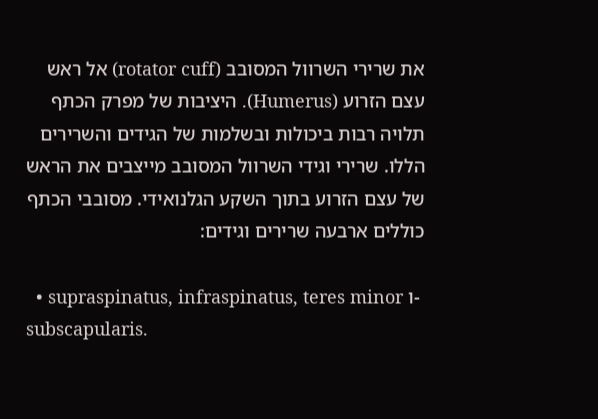את שרירי השרוול המסובב (rotator cuff) אל ראש עצם הזרוע (Humerus). היציבות של מפרק הכתף תלויה רבות ביכולות ובשלמות של הגידים והשרירים הללו. שרירי וגידי השרוול המסובב מייצבים את הראש של עצם הזרוע בתוך השקע הגלנואידי. מסובבי הכתף כוללים ארבעה שרירים וגידים:

  • supraspinatus, infraspinatus, teres minor ו-subscapularis.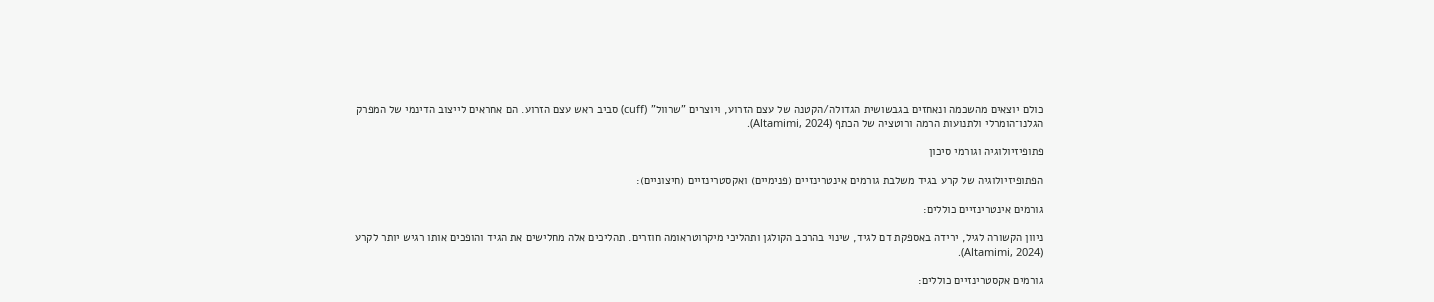כולם יוצאים מהשכמה ונאחזים בגבשושית הגדולה/הקטנה של עצם הזרוע, ויוצרים "שרוול" (cuff) סביב ראש עצם הזרוע. הם אחראים לייצוב הדינמי של המפרק הגלנו־הומרלי ולתנועות הרמה ורוטציה של הכתף (Altamimi, 2024).

פתופיזיולוגיה וגורמי סיכון

הפתופיזיולוגיה של קרע בגיד משלבת גורמים אינטרינזיים (פנימיים) ואקסטרינזיים (חיצוניים):

גורמים אינטרינזיים כוללים:

ניוון הקשורה לגיל, ירידה באספקת דם לגיד, שינוי בהרכב הקולגן ותהליכי מיקרוטראומה חוזרים. תהליכים אלה מחלישים את הגיד והופכים אותו רגיש יותר לקרע (Altamimi, 2024).

גורמים אקסטרינזיים כוללים: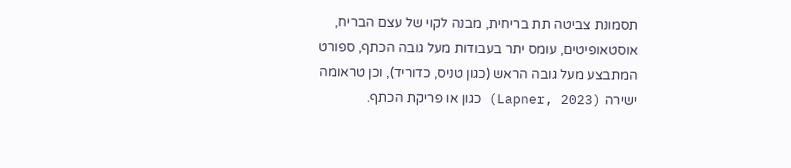תסמונת צביטה תת בריחית, מבנה לקוי של עצם הבריח, אוסטאופיטים, עומס יתר בעבודות מעל גובה הכתף, ספורט המתבצע מעל גובה הראש (כגון טניס, כדוריד), וכן טראומה ישירה (Lapner, 2023) כגון או פריקת הכתף.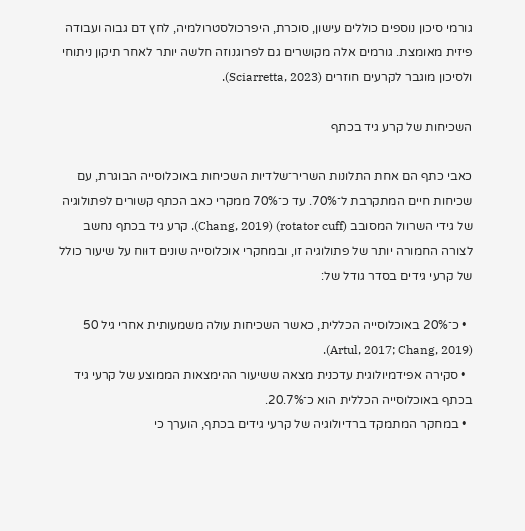גורמי סיכון נוספים כוללים עישון, סוכרת, היפרכולסטרולמיה, לחץ דם גבוה ועבודה פיזית מאומצת. גורמים אלה מקושרים גם לפרוגנוזה חלשה יותר לאחר תיקון ניתוחי ולסיכון מוגבר לקרעים חוזרים (Sciarretta, 2023).

השכיחות של קרע גיד בכתף

כאבי כתף הם אחת התלונות השריר־שלדיות השכיחות באוכלוסייה הבוגרת, עם שכיחות חיים המתקרבת ל־70%. עד כ־70% ממקרי כאב הכתף קשורים לפתולוגיה של גידי השרוול המסובב (rotator cuff) (Chang, 2019). קרע גיד בכתף נחשב לצורה החמורה יותר של פתולוגיה זו, ובמחקרי אוכלוסייה שונים דוּוח על שיעור כולל של קרעי גידים בסדר גודל של:

  • כ־20% באוכלוסייה הכללית, כאשר השכיחות עולה משמעותית אחרי גיל 50 (Artul, 2017; Chang, 2019).
  • סקירה אפידמיולוגית עדכנית מצאה ששיעור ההימצאות הממוצע של קרעי גיד בכתף באוכלוסייה הכללית הוא כ־20.7%.
  • במחקר המתמקד ברדיולוגיה של קרעי גידים בכתף, הוערך כי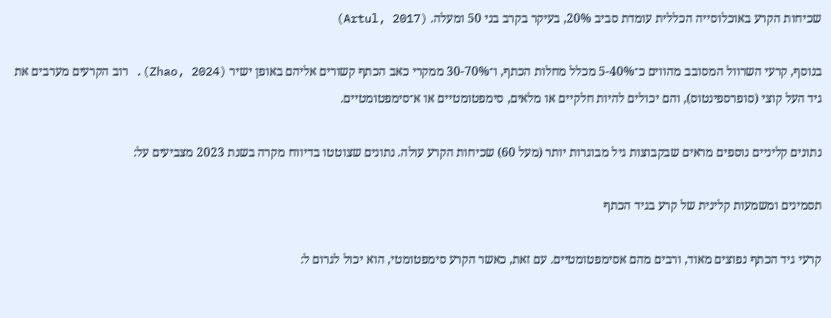שכיחות הקרע באוכלוסייה הכללית עומדת סביב 20%, בעיקר בקרב בני 50 ומעלה. (Artul, 2017)

בנוסף, קרעי השרוול המסובב מהווים כ־5-40% מכלל מחלות הכתף, ו־30-70% ממקרי כאב הכתף קשורים אליהם באופן ישיר (Zhao, 2024). רוב הקרעים מערבים את גיד העל קוצי (סופרספינטוס), והם יכולים להיות חלקיים או מלאים, סימפטומטיים או א־סימפטומטיים.

נתונים קליניים נוספים מראים שבקבוצות גיל מבוגרות יותר (מעל 60) שכיחות הקרע עולה. נתונים שצוטטו בדיווח מקרה בשנת 2023 מצביעים על:

תסמינים ומשמעות קלינית של קרע בגיד הכתף

קרעי גיד הכתף נפוצים מאוד, ורבים מהם אסימפטומטיים. עם זאת, כאשר הקרע סימפטומטי, הוא יכול לגרום ל: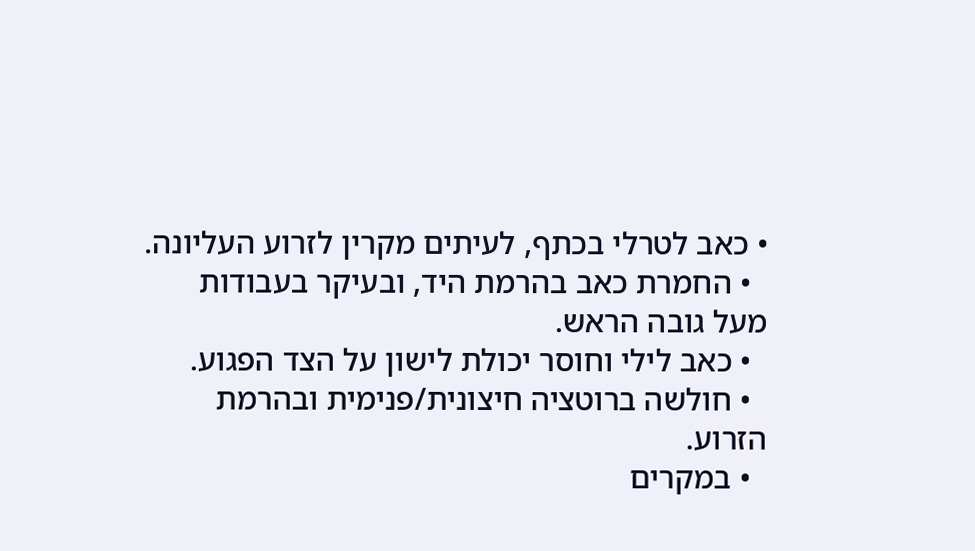• כאב לטרלי בכתף, לעיתים מקרין לזרוע העליונה.
  • החמרת כאב בהרמת היד, ובעיקר בעבודות מעל גובה הראש.
  • כאב לילי וחוסר יכולת לישון על הצד הפגוע.
  • חולשה ברוטציה חיצונית/פנימית ובהרמת הזרוע.
  • במקרים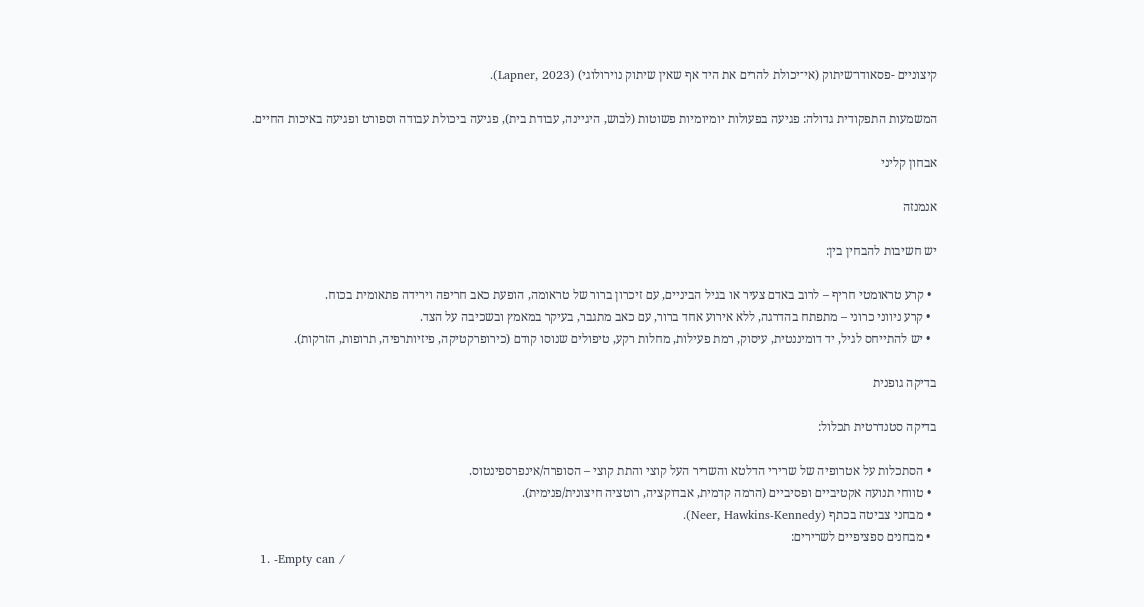קיצוניים -פסאודו־שיתוק (אי־יכולת להרים את היד אף שאין שיתוק נוירולוגי) (Lapner, 2023).

המשמעות התפקודית גדולה: פגיעה בפעולות יומיומיות פשוטות (לבוש, היגיינה, עבודת בית), פגיעה ביכולת עבודה וספורט ופגיעה באיכות החיים.

אבחון קליני

אנמנזה

יש חשיבות להבחין בין:

  • קרע טראומטי חריף – לרוב באדם צעיר או בגיל הביניים, עם זיכרון ברור של טראומה, הופעת כאב חריפה וירידה פתאומית בכוח.
  • קרע ניווני כרוני – מתפתח בהדרגה, ללא אירוע אחד ברור, עם כאב מתגבר, בעיקר במאמץ ובשכיבה על הצד.
  • יש להתייחס לגיל, יד דומיננטית, עיסוק, רמת פעילות, מחלות רקע, טיפולים שנוסו קודם (כירופרקטיקה, פיזיותרפיה, תרופות, הזרקות).

בדיקה גופנית

בדיקה סטנדרטית תכלול:

  • הסתכלות על אטרופיה של שרירי הדלטא והשריר העל קוצי והתת קוצי – הסופרה/אינפרספינטוס.
  • טווחי תנועה אקטיביים ופסיביים (הרמה קדמית, אבדוקציה, רוטציה חיצונית/פנימית).
  • מבחני צביטה בכתף (Neer, Hawkins-Kennedy).
  • מבחנים ספציפיים לשרירים:
  1. -Empty can /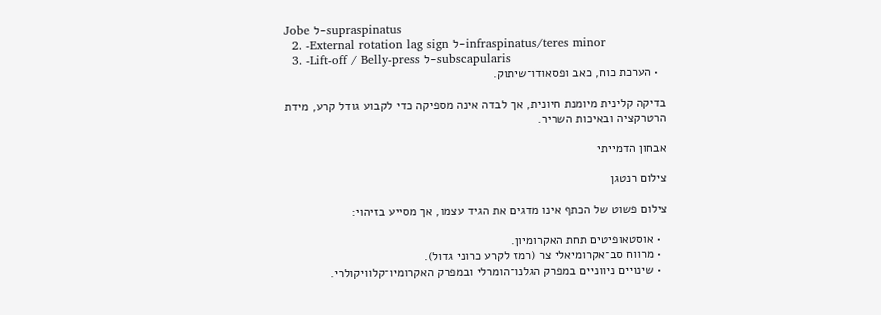Jobe ל-supraspinatus
  2. -External rotation lag sign ל-infraspinatus/teres minor
  3. -Lift-off / Belly-press ל-subscapularis
  • הערכת כוח, כאב ופסאודו־שיתוק.

בדיקה קלינית מיומנת חיונית, אך לבדה אינה מספיקה כדי לקבוע גודל קרע, מידת הרטרקציה ובאיכות השריר.

אבחון הדמייתי

צילום רנטגן

צילום פשוט של הכתף אינו מדגים את הגיד עצמו, אך מסייע בזיהוי:

  • אוסטאופיטים תחת האקרומיון.
  • מרווח סב־אקרומיאלי צר (רמז לקרע כרוני גדול).
  • שינויים ניווניים במפרק הגלנו־הומרלי ובמפרק האקרומיו־קלוויקולרי.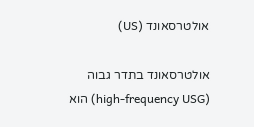אולטרסאונד (US)

אולטרסאונד בתדר גבוה (high-frequency USG) הוא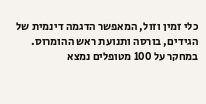כלי זמין וזול, המאפשר הדגמה דינמית של הגידים, בורסה ותנועת ראש ההומרוס. במחקר על 100 מטופלים נמצא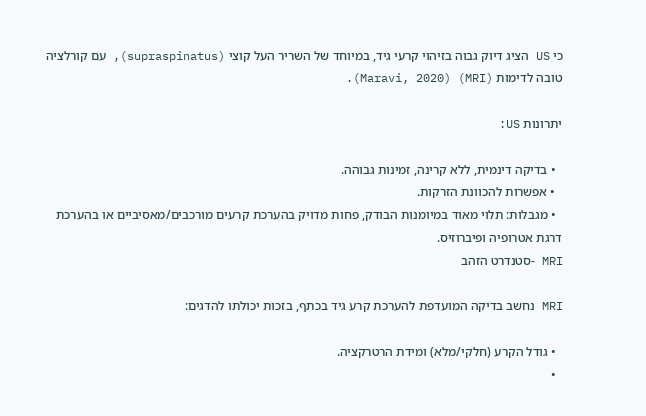כי US הציג דיוק גבוה בזיהוי קרעי גיד, במיוחד של השריר העל קוצי (supraspinatus), עם קורלציה טובה לדימות (MRI) (Maravi, 2020).

יתרונות US:

  • בדיקה דינמית, ללא קרינה, זמינות גבוהה.
  • אפשרות להכוונת הזרקות.
  • מגבלות: תלוי מאוד במיומנות הבודק, פחות מדויק בהערכת קרעים מורכבים/מאסיביים או בהערכת דרגת אטרופיה ופיברוזיס.
MRI -סטנדרט הזהב

MRI נחשב בדיקה המועדפת להערכת קרע גיד בכתף, בזכות יכולתו להדגים:

  • גודל הקרע (חלקי/מלא) ומידת הרטרקציה.
  •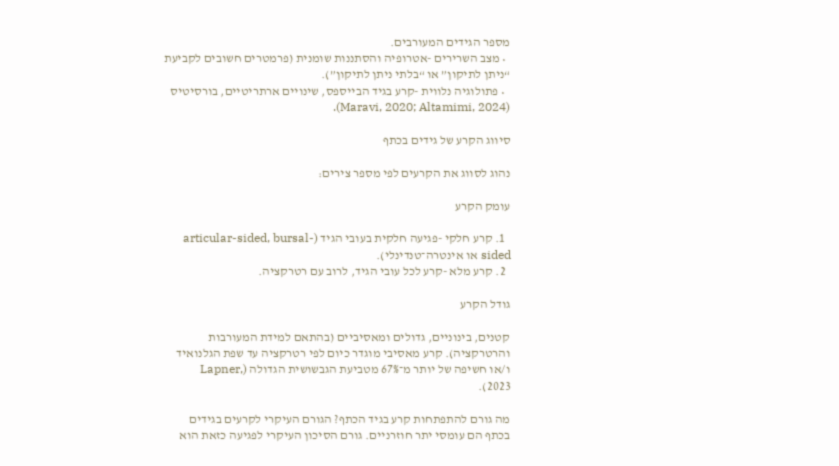מספר הגידים המעורבים.
  • מצב השרירים -אטרופיה והסתננות שומנית (פרמטרים חשובים לקביעת “ניתן לתיקון” או “בלתי ניתן לתיקון”).
  • פתולוגיה נלווית -קרע בגיד הבייספס, שינויים ארתריטיים, בורסיטיס (Maravi, 2020; Altamimi, 2024).

סיווג הקרע של גידים בכתף

נהוג לסווג את הקרעים לפי מספר צירים:

עומק הקרע

  1. קרע חלקי -פגיעה חלקית בעובי הגיד (articular-sided, bursal-sided או אינטרה־טנדינלי).
  2. קרע מלא -קרע לכל עובי הגיד, לרוב עם רטרקציה.

גודל הקרע

קטנים, בינוניים, גדולים ומאסיביים (בהתאם למידת המעורבות והרטרקציה). קרע מאסיבי מוגדר כיום לפי רטרקציה עד שפת הגלנואיד ו/או חשיפה של יותר מ־67% מטביעת הגבשושית הגדולה (Lapner, 2023).

מה גורם להתפתחות קרע בגיד הכתף? הגורם העיקרי לקרעים בגידים בכתף הם עומסי יתר חוזרניים. גורם הסיכון העיקרי לפגיעה כזאת הוא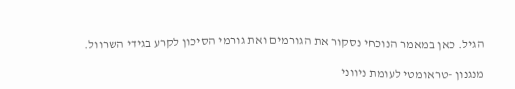הגיל. כאן במאמר הנוכחי נסקור את הגורמים ואת גורמי הסיכון לקרע בגידי השרוול.

מנגנון -טראומטי לעומת ניווני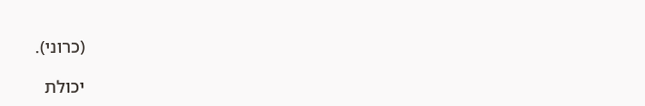(כרוני).

יכולת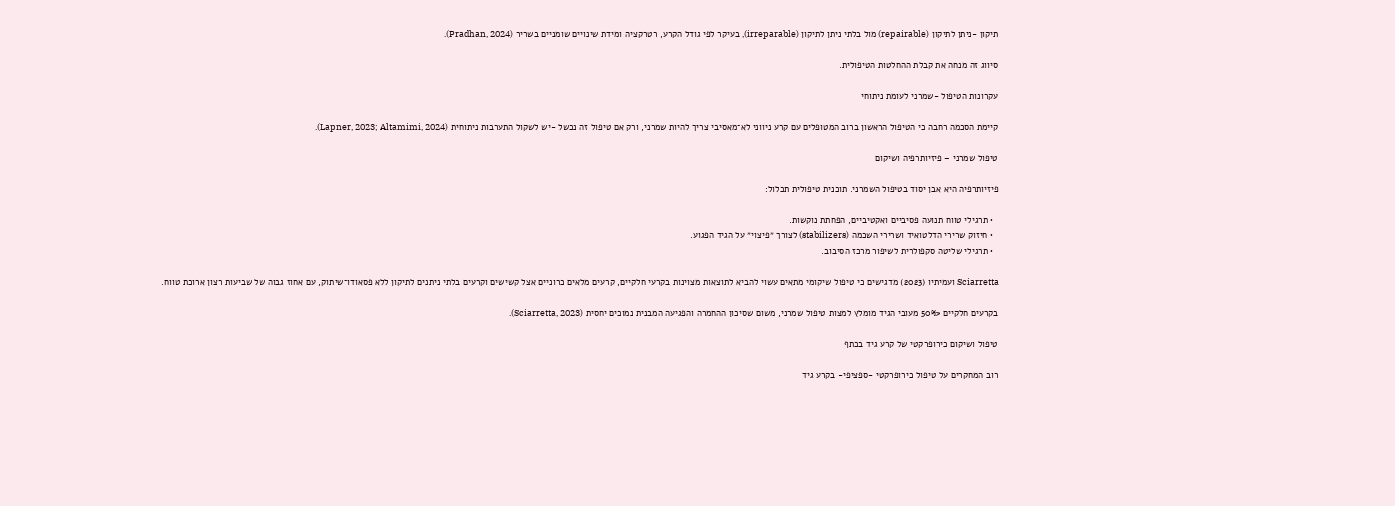תיקון -ניתן לתיקון (repairable) מול בלתי ניתן לתיקון (irreparable), בעיקר לפי גודל הקרע, רטרקציה ומידת שינויים שומניים בשריר (Pradhan, 2024).

סיווג זה מנחה את קבלת ההחלטות הטיפולית.

עקרונות הטיפול -שמרני לעומת ניתוחי

קיימת הסכמה רחבה כי הטיפול הראשון ברוב המטופלים עם קרע ניווני לא־מאסיבי צריך להיות שמרני, ורק אם טיפול זה נכשל -יש לשקול התערבות ניתוחית (Lapner, 2023; Altamimi, 2024).

טיפול שמרני – פיזיותרפיה ושיקום

פיזיותרפיה היא אבן יסוד בטיפול השמרני. תוכנית טיפולית תכלול:

  • תרגילי טווח תנועה פסיביים ואקטיביים, הפחתת נוקשות.
  • חיזוק שרירי הדלטואיד ושרירי השכמה (stabilizers) לצורך ״פיצוי״ על הגיד הפגוע.
  • תרגילי שליטה סקפולרית לשיפור מרכז הסיבוב.

Sciarretta ועמיתיו (2023) מדגישים כי טיפול שיקומי מתאים עשוי להביא לתוצאות מצוינות בקרעי חלקיים, קרעים מלאים כרוניים אצל קשישים וקרעים בלתי ניתנים לתיקון ללא פסאודו־שיתוק, עם אחוז גבוה של שביעות רצון ארוכת טווח.

בקרעים חלקיים <50% מעובי הגיד מומלץ למצות טיפול שמרני, משום שסיכון ההחמרה והפגיעה המבנית נמוכים יחסית (Sciarretta, 2023).

טיפול ושיקום כירופרקטי של קרע גיד בכתף

רוב המחקרים על טיפול כירופרקטי -ספציפי- בקרע גיד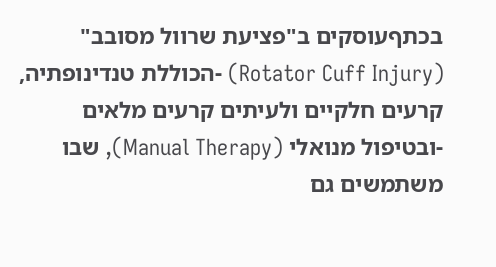בכתףעוסקים ב"פציעת שרוול מסובב" (Rotator Cuff Injury) -הכוללת טנדינופתיה, קרעים חלקיים ולעיתים קרעים מלאים -ובטיפול מנואלי (Manual Therapy), שבו משתמשים גם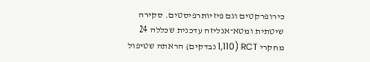כירופרקטים וגם פיזיותרפיסטים. סקירה שיטתית ומטא־אנליזה עדכנית שכללה 24 מחקרי RCT (1,110 נבדקים) הראתה שטיפול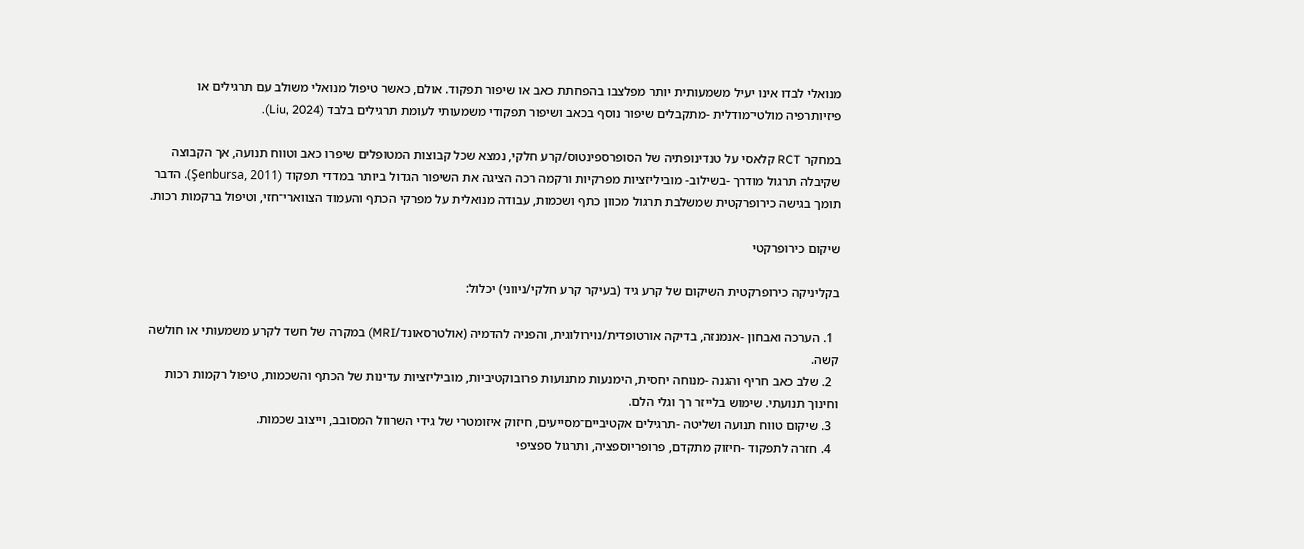מנואלי לבדו אינו יעיל משמעותית יותר מפלצבו בהפחתת כאב או שיפור תפקוד. אולם, כאשר טיפול מנואלי משולב עם תרגילים או פיזיותרפיה מולטי־מודלית -מתקבלים שיפור נוסף בכאב ושיפור תפקודי משמעותי לעומת תרגילים בלבד (Liu, 2024).

במחקר RCT קלאסי על טנדינופתיה של הסופרספינטוס/קרע חלקי, נמצא שכל קבוצות המטופלים שיפרו כאב וטווח תנועה, אך הקבוצה שקיבלה תרגול מודרך -בשילוב- מוביליזציות מפרקיות ורקמה רכה הציגה את השיפור הגדול ביותר במדדי תפקוד (Şenbursa, 2011). הדבר תומך בגישה כירופרקטית שמשלבת תרגול מכוון כתף ושכמות, עבודה מנואלית על מפרקי הכתף והעמוד הצווארי־חזי, וטיפול ברקמות רכות.

שיקום כירופרקטי

בקליניקה כירופרקטית השיקום של קרע גיד (בעיקר קרע חלקי/ניווני) יכלול:

  1. הערכה ואבחון -אנמנזה, בדיקה אורטופדית/נוירולוגית, והפניה להדמיה (אולטרסאונד/MRI) במקרה של חשד לקרע משמעותי או חולשה קשה.
  2. שלב כאב חריף והגנה -מנוחה יחסית, הימנעות מתנועות פרובוקטיביות, מוביליזציות עדינות של הכתף והשכמות, טיפול רקמות רכות וחינוך תנועתי. שימוש בלייזר רך וגלי הלם.
  3. שיקום טווח תנועה ושליטה -תרגילים אקטיביים־מסייעים, חיזוק איזומטרי של גידי השרוול המסובב, וייצוב שכמות.
  4. חזרה לתפקוד -חיזוק מתקדם, פרופריוספציה, ותרגול ספציפי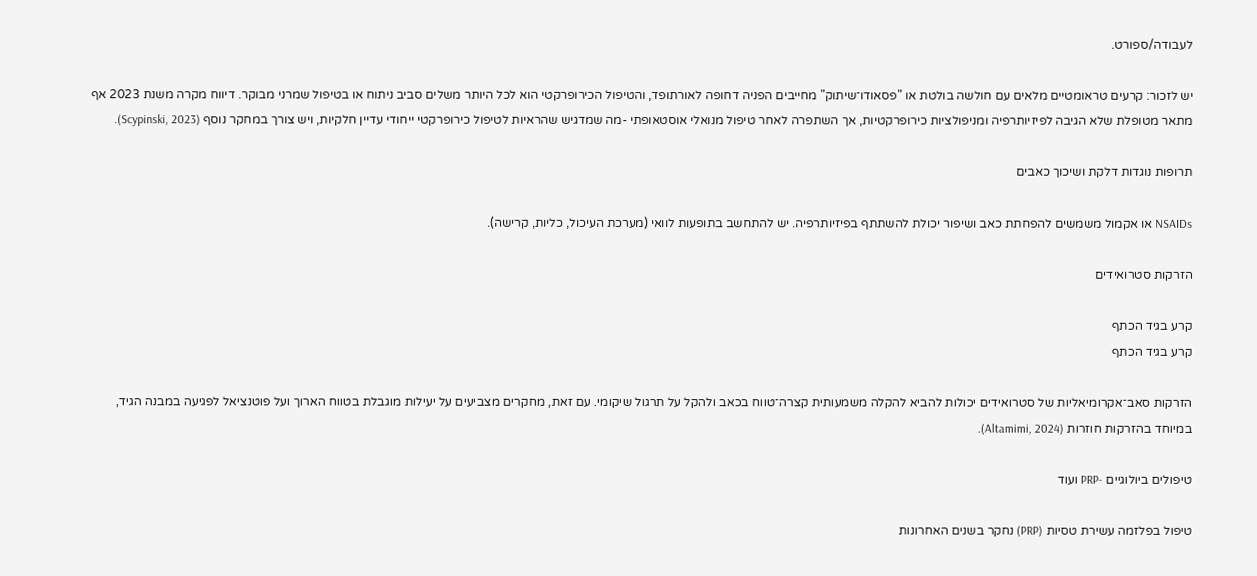לעבודה/ספורט.

יש לזכור: קרעים טראומטיים מלאים עם חולשה בולטת או "פסאודו־שיתוק" מחייבים הפניה דחופה לאורתופד, והטיפול הכירופרקטי הוא לכל היותר משלים סביב ניתוח או בטיפול שמרני מבוקר. דיווח מקרה משנת 2023 אף מתאר מטופלת שלא הגיבה לפיזיותרפיה ומניפולציות כירופרקטיות, אך השתפרה לאחר טיפול מנואלי אוסטאופתי -מה שמדגיש שהראיות לטיפול כירופרקטי ייחודי עדיין חלקיות, ויש צורך במחקר נוסף (Scypinski, 2023).

תרופות נוגדות דלקת ושיכוך כאבים

NSAIDs או אקמול משמשים להפחתת כאב ושיפור יכולת להשתתף בפיזיותרפיה. יש להתחשב בתופעות לוואי (מערכת העיכול, כליות, קרישה).

הזרקות סטרואידים

קרע בגיד הכתף
קרע בגיד הכתף

הזרקות סאב־אקרומיאליות של סטרואידים יכולות להביא להקלה משמעותית קצרה־טווח בכאב ולהקל על תרגול שיקומי. עם זאת, מחקרים מצביעים על יעילות מוגבלת בטווח הארוך ועל פוטנציאל לפגיעה במבנה הגיד, במיוחד בהזרקות חוזרות (Altamimi, 2024).

טיפולים ביולוגיים -PRP ועוד

טיפול בפלזמה עשירת טסיות (PRP) נחקר בשנים האחרונות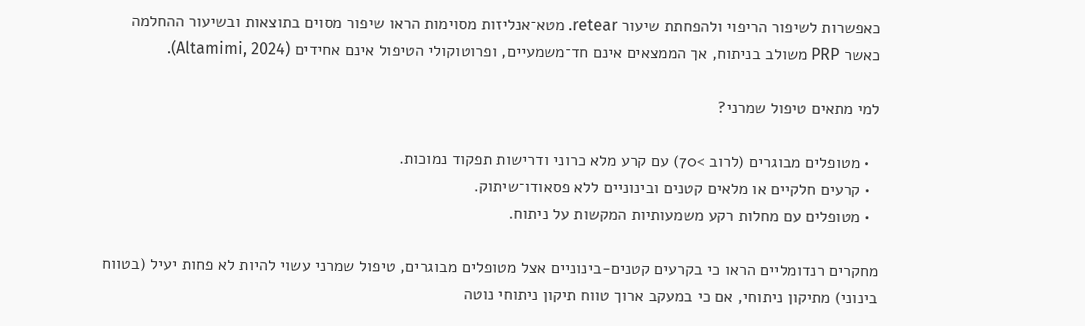כאפשרות לשיפור הריפוי ולהפחתת שיעור retear. מטא־אנליזות מסוימות הראו שיפור מסוים בתוצאות ובשיעור ההחלמה כאשר PRP משולב בניתוח, אך הממצאים אינם חד־משמעיים, ופרוטוקולי הטיפול אינם אחידים (Altamimi, 2024).

למי מתאים טיפול שמרני?

  • מטופלים מבוגרים (לרוב >70) עם קרע מלא כרוני ודרישות תפקוד נמוכות.
  • קרעים חלקיים או מלאים קטנים ובינוניים ללא פסאודו־שיתוק.
  • מטופלים עם מחלות רקע משמעותיות המקשות על ניתוח.

מחקרים רנדומליים הראו כי בקרעים קטנים-בינוניים אצל מטופלים מבוגרים, טיפול שמרני עשוי להיות לא פחות יעיל (בטווח בינוני) מתיקון ניתוחי, אם כי במעקב ארוך טווח תיקון ניתוחי נוטה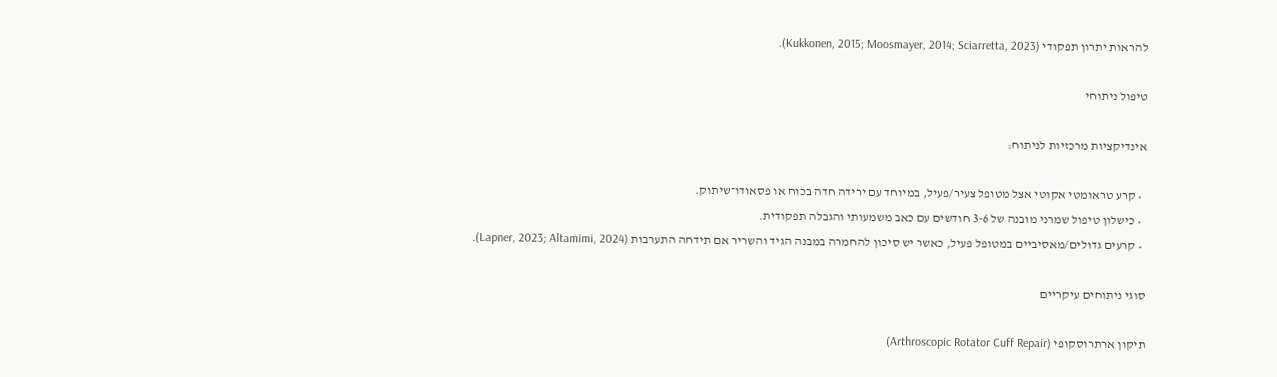להראות יתרון תפקודי (Kukkonen, 2015; Moosmayer, 2014; Sciarretta, 2023).

טיפול ניתוחי

אינדיקציות מרכזיות לניתוח:

  • קרע טראומטי אקוטי אצל מטופל צעיר/פעיל, במיוחד עם ירידה חדה בכוח או פסאודו־שיתוק.
  • כישלון טיפול שמרני מובנה של 3-6 חודשים עם כאב משמעותי והגבלה תפקודית.
  • קרעים גדולים/מאסיביים במטופל פעיל, כאשר יש סיכון להחמרה במבנה הגיד והשריר אם תידחה התערבות (Lapner, 2023; Altamimi, 2024).

סוגי ניתוחים עיקריים

תיקון ארתרוסקופי (Arthroscopic Rotator Cuff Repair)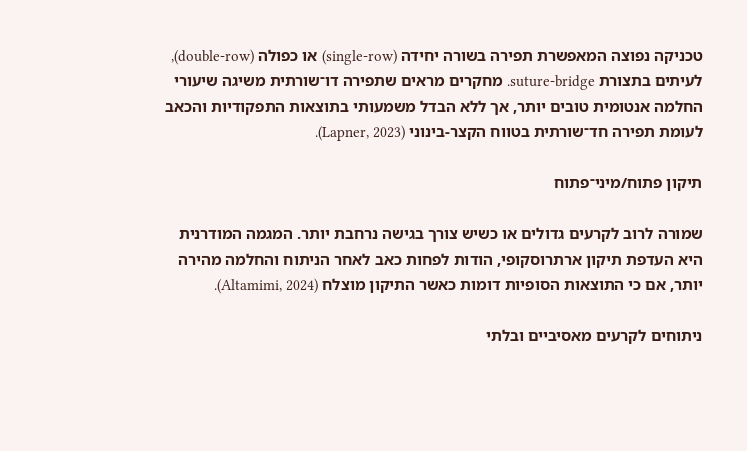טכניקה נפוצה המאפשרת תפירה בשורה יחידה (single-row) או כפולה (double-row), לעיתים בתצורת suture-bridge. מחקרים מראים שתפירה דו־שורתית משיגה שיעורי החלמה אנטומית טובים יותר, אך ללא הבדל משמעותי בתוצאות התפקודיות והכאב לעומת תפירה חד־שורתית בטווח הקצר-בינוני (Lapner, 2023).

תיקון פתוח/מיני־פתוח

שמורה לרוב לקרעים גדולים או כשיש צורך בגישה נרחבת יותר. המגמה המודרנית היא העדפת תיקון ארתרוסקופי, הודות לפחות כאב לאחר הניתוח והחלמה מהירה יותר, אם כי התוצאות הסופיות דומות כאשר התיקון מוצלח (Altamimi, 2024).

ניתוחים לקרעים מאסיביים ובלתי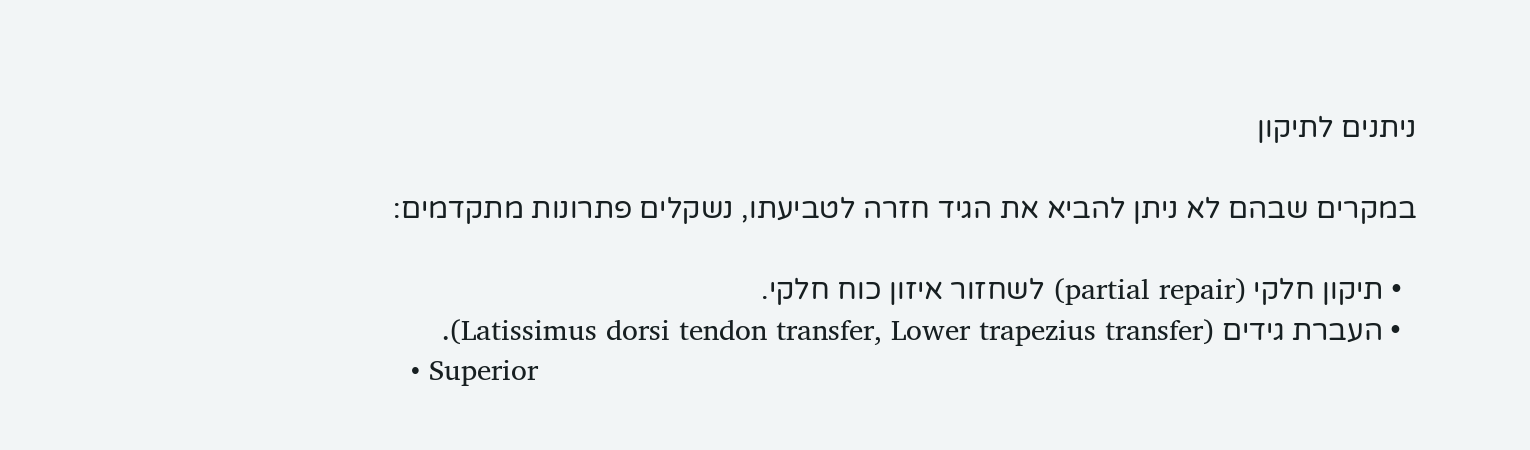ניתנים לתיקון

במקרים שבהם לא ניתן להביא את הגיד חזרה לטביעתו, נשקלים פתרונות מתקדמים:

  • תיקון חלקי (partial repair) לשחזור איזון כוח חלקי.
  • העברת גידים (Latissimus dorsi tendon transfer, Lower trapezius transfer).
  • Superior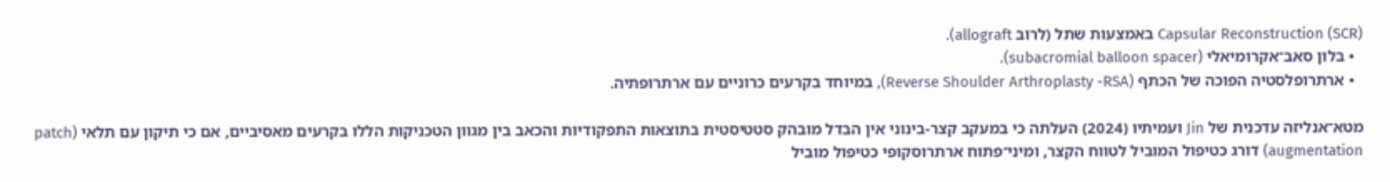Capsular Reconstruction (SCR) באמצעות שתל (לרוב allograft).
  • בלון סאב־אקרומיאלי (subacromial balloon spacer).
  • ארתרופלסטיה הפוכה של הכתף (Reverse Shoulder Arthroplasty -RSA), במיוחד בקרעים כרוניים עם ארתרופתיה.

מטא־אנליזה עדכנית של Jin ועמיתיו (2024) העלתה כי במעקב קצר-בינוני אין הבדל מובהק סטטיסטית בתוצאות התפקודיות והכאב בין מגוון הטכניקות הללו בקרעים מאסיביים, אם כי תיקון עם תלאי (patch augmentation) דורג כטיפול המוביל לטווח הקצר, ומיני־פתוח ארתרוסקופי כטיפול מוביל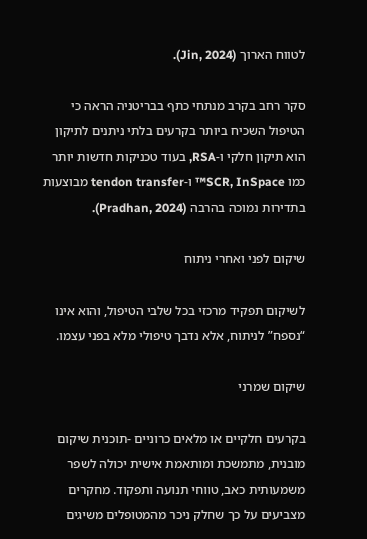לטווח הארוך (Jin, 2024).

סקר רחב בקרב מנתחי כתף בבריטניה הראה כי הטיפול השכיח ביותר בקרעים בלתי ניתנים לתיקון הוא תיקון חלקי ו-RSA, בעוד טכניקות חדשות יותר כמו SCR, InSpace™ ו-tendon transfer מבוצעות בתדירות נמוכה בהרבה (Pradhan, 2024).

שיקום לפני ואחרי ניתוח

לשיקום תפקיד מרכזי בכל שלבי הטיפול, והוא אינו “נספח” לניתוח, אלא נדבך טיפולי מלא בפני עצמו.

שיקום שמרני

בקרעים חלקיים או מלאים כרוניים -תוכנית שיקום מובנית, מתמשכת ומותאמת אישית יכולה לשפר משמעותית כאב, טווחי תנועה ותפקוד. מחקרים מצביעים על כך שחלק ניכר מהמטופלים משיגים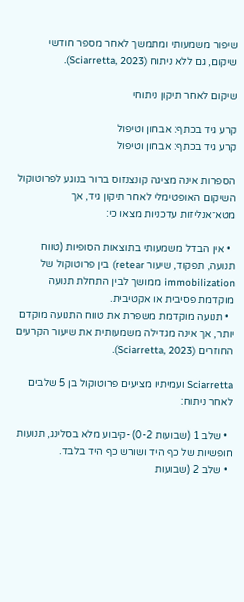שיפור משמעותי ומתמשך לאחר מספר חודשי שיקום, גם ללא ניתוח (Sciarretta, 2023).

שיקום לאחר תיקון ניתוחי

קרע גיד בכתף: אבחון וטיפול
קרע גיד בכתף: אבחון וטיפול

הספרות אינה מציגה קונצנזוס ברור בנוגע לפרוטוקול השיקום האופטימלי לאחר תיקון גיד, אך מטא־אנליזות עדכניות מצאו כי:

  • אין הבדל משמעותי בתוצאות הסופיות (טווח תנועה, תפקוד, שיעור retear) בין פרוטוקול של immobilization ממושך לבין התחלת תנועה מוקדמת פסיבית או אקטיבית.
  • תנועה מוקדמת משפרת את טווח התנועה מוקדם יותר, אך אינה מגדילה משמעותית את שיעור הקרעים החוזרים (Sciarretta, 2023).

Sciarretta ועמיתיו מציעים פרוטוקול בן 5 שלבים לאחר ניתוח:

  • שלב 1 (שבועות 0-2) -קיבוע מלא בסלינג, תנועות חופשיות של כף היד ושורש כף היד בלבד.
  • שלב 2 (שבועות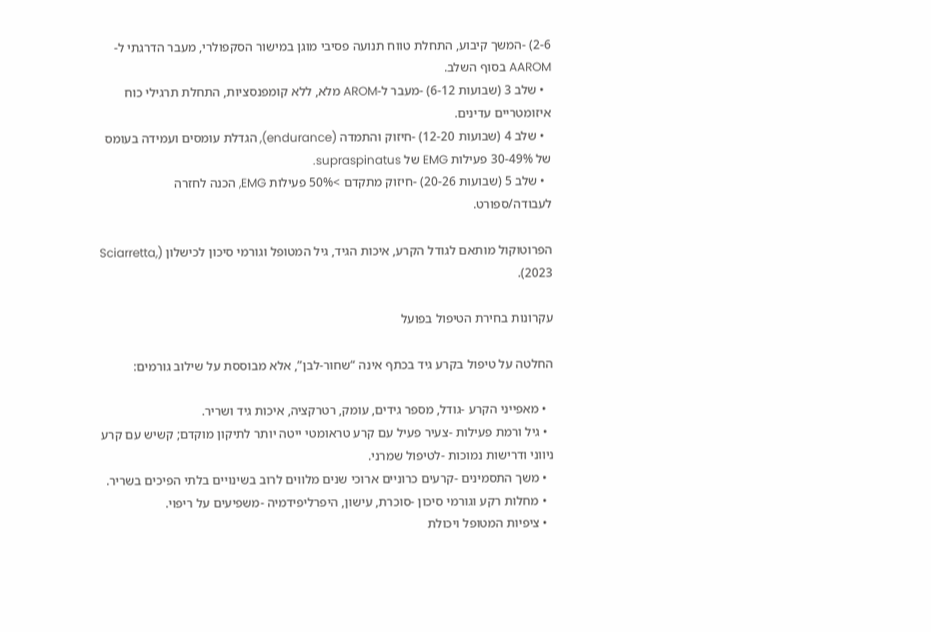2-6) -המשך קיבוע, התחלת טווח תנועה פסיבי מוגן במישור הסקפולרי, מעבר הדרגתי ל-AAROM בסוף השלב.
  • שלב 3 (שבועות 6-12) -מעבר ל-AROM מלא, ללא קומפנסציות, התחלת תרגילי כוח איזומטריים עדינים.
  • שלב 4 (שבועות 12-20) -חיזוק והתמדה (endurance), הגדלת עומסים ועמידה בעומס של 30-49% פעילות EMG של supraspinatus.
  • שלב 5 (שבועות 20-26) -חיזוק מתקדם >50% פעילות EMG, הכנה לחזרה לעבודה/ספורט.

הפרוטוקול מותאם לגודל הקרע, איכות הגיד, גיל המטופל וגורמי סיכון לכישלון (Sciarretta, 2023).

עקרונות בחירת הטיפול בפועל

החלטה על טיפול בקרע גיד בכתף אינה “שחור-לבן”, אלא מבוססת על שילוב גורמים:

  • מאפייני הקרע -גודל, מספר גידים, עומק, רטרקציה, איכות גיד ושריר.
  • גיל ורמת פעילות -צעיר פעיל עם קרע טראומטי ייטה יותר לתיקון מוקדם; קשיש עם קרע ניווני ודרישות נמוכות -לטיפול שמרני.
  • משך התסמינים -קרעים כרוניים ארוכי שנים מלווים לרוב בשינויים בלתי הפיכים בשריר.
  • מחלות רקע וגורמי סיכון -סוכרת, עישון, היפרליפידמיה -משפיעים על ריפוי.
  • ציפיות המטופל ויכולת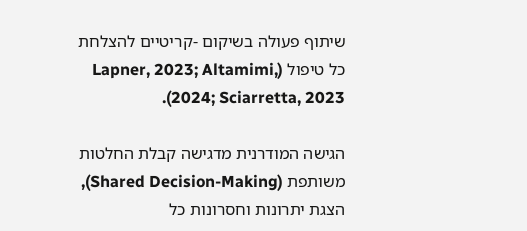שיתוף פעולה בשיקום -קריטיים להצלחת כל טיפול (Lapner, 2023; Altamimi, 2024; Sciarretta, 2023).

הגישה המודרנית מדגישה קבלת החלטות משותפת (Shared Decision-Making), הצגת יתרונות וחסרונות כל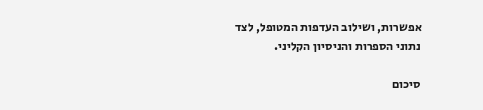אפשרות, ושילוב העדפות המטופל, לצד נתוני הספרות והניסיון הקליני.

סיכום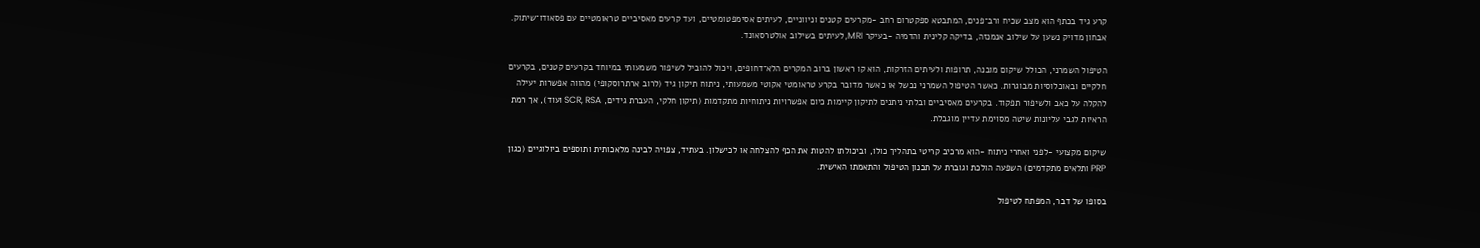קרע גיד בכתף הוא מצב שכיח ורב־פנים, המתבטא ספקטרום רחב -מקרעים קטנים וניווניים, לעיתים אסימפטומטיים, ועד קרעים מאסיביים טראומטיים עם פסאודו־שיתוק. אבחון מדויק נשען על שילוב אנמנזה, בדיקה קלינית והדמיה -בעיקר MRI, לעיתים בשילוב אולטרסאונד.

הטיפול השמרני, הכולל שיקום מובנה, תרופות ולעיתים הזרקות, הוא קו ראשון ברוב המקרים הלא־דחופים, ויכול להוביל לשיפור משמעותי במיוחד בקרעים קטנים, בקרעים חלקיים ובאוכלוסיות מבוגרות. כאשר הטיפול השמרני נכשל או כאשר מדובר בקרע טראומטי אקוטי משמעותי, ניתוח תיקון גיד (לרוב ארתרוסקופי) מהווה אפשרות יעילה להקלה על כאב ולשיפור תפקוד. בקרעים מאסיביים ובלתי ניתנים לתיקון קיימות כיום אפשרויות ניתוחיות מתקדמות (תיקון חלקי, העברת גידים, SCR, RSA ועוד), אך רמת הראיות לגבי עליונות שיטה מסוימת עדיין מוגבלת.

שיקום מקצועי -לפני ואחרי ניתוח -הוא מרכיב קריטי בתהליך כולו, וביכולתו להטות את הכף להצלחה או לכישלון. בעתיד, צפויה לבינה מלאכותית ותוספים ביולוגיים (כגון PRP ותלאים מתקדמים) השפעה הולכת וגוברת על תכנון הטיפול והתאמתו האישית.

בסופו של דבר, המפתח לטיפול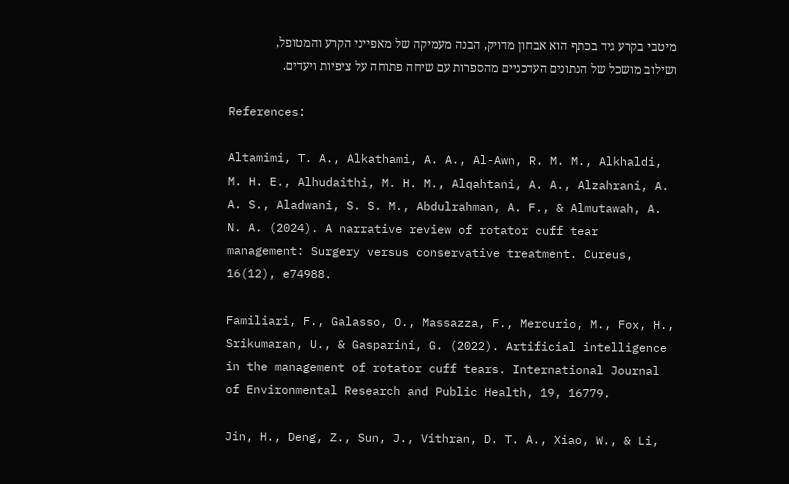מיטבי בקרע גיד בכתף הוא אבחון מדויק, הבנה מעמיקה של מאפייני הקרע והמטופל, ושילוב מושכל של הנתונים העדכניים מהספרות עם שיחה פתוחה על ציפיות ויעדים.

References:

Altamimi, T. A., Alkathami, A. A., Al-Awn, R. M. M., Alkhaldi, M. H. E., Alhudaithi, M. H. M., Alqahtani, A. A., Alzahrani, A. A. S., Aladwani, S. S. M., Abdulrahman, A. F., & Almutawah, A. N. A. (2024). A narrative review of rotator cuff tear management: Surgery versus conservative treatment. Cureus, 16(12), e74988.

Familiari, F., Galasso, O., Massazza, F., Mercurio, M., Fox, H., Srikumaran, U., & Gasparini, G. (2022). Artificial intelligence in the management of rotator cuff tears. International Journal of Environmental Research and Public Health, 19, 16779.

Jin, H., Deng, Z., Sun, J., Vithran, D. T. A., Xiao, W., & Li,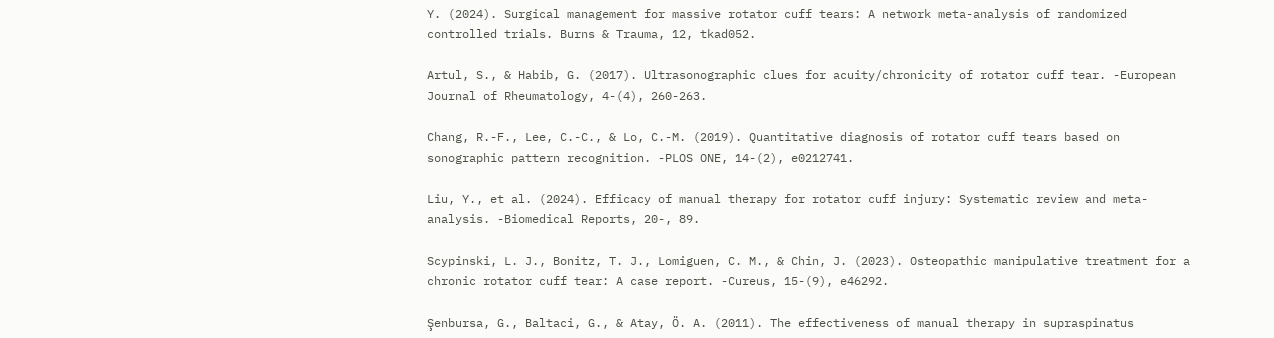Y. (2024). Surgical management for massive rotator cuff tears: A network meta-analysis of randomized controlled trials. Burns & Trauma, 12, tkad052.

Artul, S., & Habib, G. (2017). Ultrasonographic clues for acuity/chronicity of rotator cuff tear. -European Journal of Rheumatology, 4-(4), 260-263.

Chang, R.-F., Lee, C.-C., & Lo, C.-M. (2019). Quantitative diagnosis of rotator cuff tears based on sonographic pattern recognition. -PLOS ONE, 14-(2), e0212741.

Liu, Y., et al. (2024). Efficacy of manual therapy for rotator cuff injury: Systematic review and meta-analysis. -Biomedical Reports, 20-, 89.

Scypinski, L. J., Bonitz, T. J., Lomiguen, C. M., & Chin, J. (2023). Osteopathic manipulative treatment for a chronic rotator cuff tear: A case report. -Cureus, 15-(9), e46292.

Şenbursa, G., Baltaci, G., & Atay, Ö. A. (2011). The effectiveness of manual therapy in supraspinatus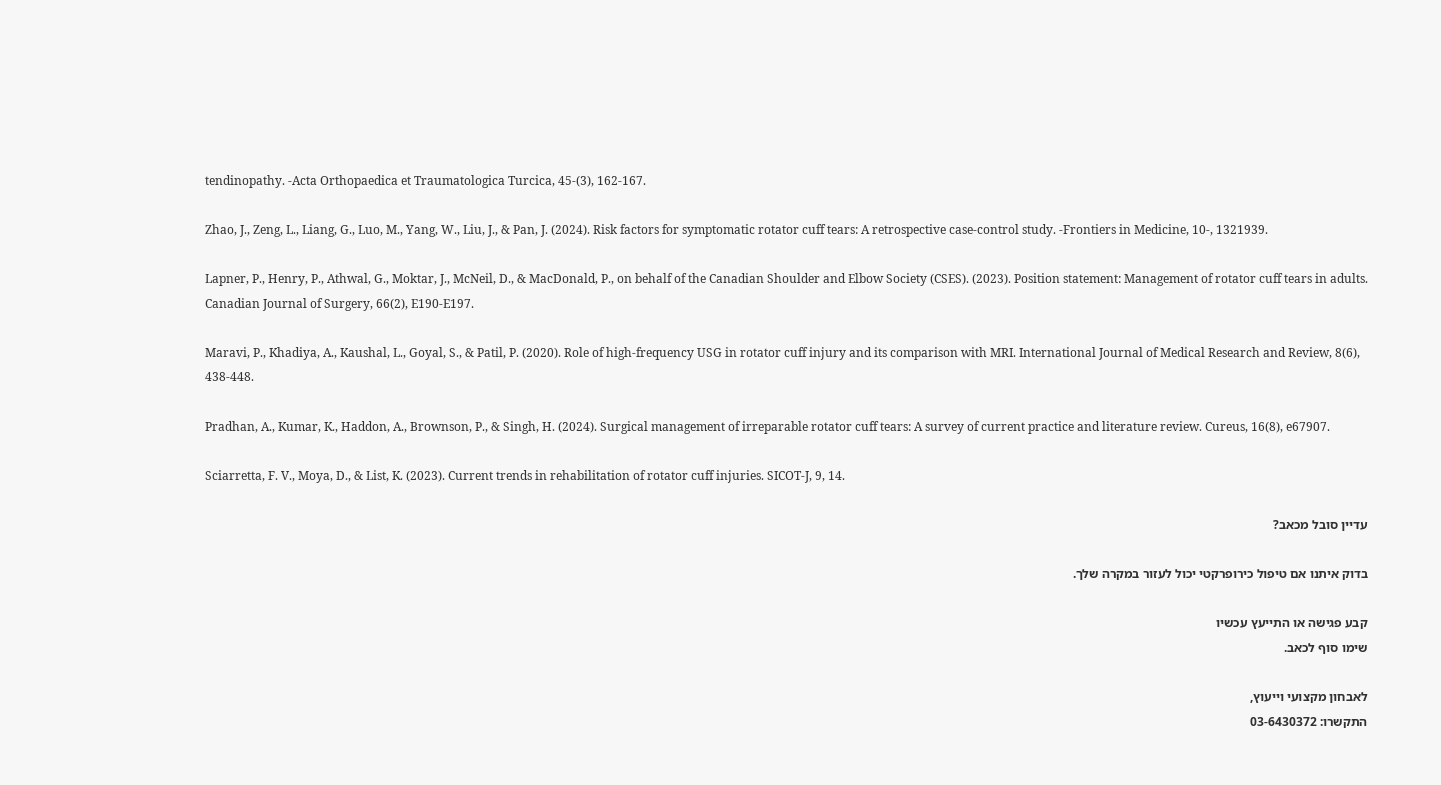tendinopathy. -Acta Orthopaedica et Traumatologica Turcica, 45-(3), 162-167.

Zhao, J., Zeng, L., Liang, G., Luo, M., Yang, W., Liu, J., & Pan, J. (2024). Risk factors for symptomatic rotator cuff tears: A retrospective case-control study. -Frontiers in Medicine, 10-, 1321939.

Lapner, P., Henry, P., Athwal, G., Moktar, J., McNeil, D., & MacDonald, P., on behalf of the Canadian Shoulder and Elbow Society (CSES). (2023). Position statement: Management of rotator cuff tears in adults. Canadian Journal of Surgery, 66(2), E190-E197.

Maravi, P., Khadiya, A., Kaushal, L., Goyal, S., & Patil, P. (2020). Role of high-frequency USG in rotator cuff injury and its comparison with MRI. International Journal of Medical Research and Review, 8(6), 438-448.

Pradhan, A., Kumar, K., Haddon, A., Brownson, P., & Singh, H. (2024). Surgical management of irreparable rotator cuff tears: A survey of current practice and literature review. Cureus, 16(8), e67907.

Sciarretta, F. V., Moya, D., & List, K. (2023). Current trends in rehabilitation of rotator cuff injuries. SICOT-J, 9, 14.

עדיין סובל מכאב?

בדוק איתנו אם טיפול כירופרקטי יכול לעזור במקרה שלך.

קבע פגישה או התייעץ עכשיו
שימו סוף לכאב.

לאבחון מקצועי וייעוץ,
התקשרו: 03-6430372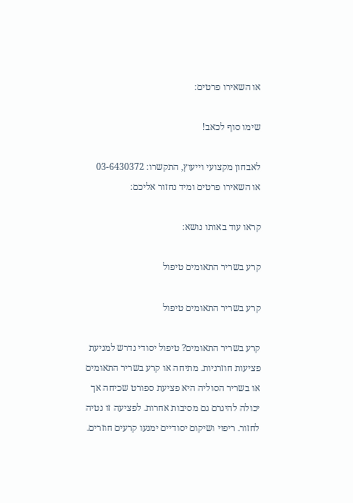או השאירו פרטים:

שימו סוף לכאב!

לאבחון מקצועי וייעוץ, התקשרו: 03-6430372
או השאירו פרטים ומיד נחזור אליכם:

קראו עוד באותו נושא:

קרע בשריר התאומים טיפול

קרע בשריר התאומים טיפול

קרע בשריר התאומים? טיפול יסודי נדרש למניעת פציעות חוזרניות. מתיחה או קרע בשריר התאומים או בשריר הסוליה היא פציעת ספורט שכיחה אך יכולה להיגרם גם מסיבות אחרות. לפציעה זו נטיה לחזור. ריפוי ושיקום יסודיים ימנעו קרעים חוזרים.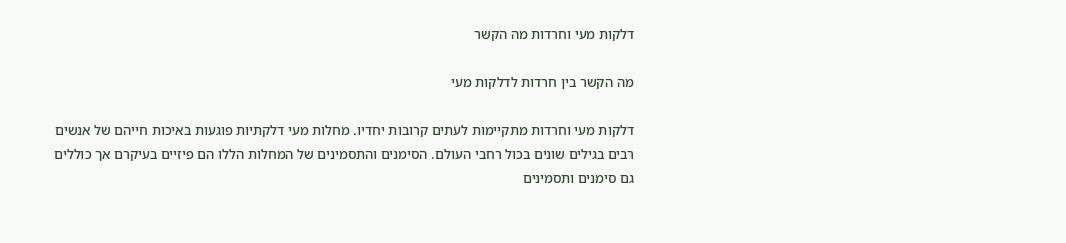דלקות מעי וחרדות מה הקשר

מה הקשר בין חרדות לדלקות מעי

דלקות מעי וחרדות מתקיימות לעתים קרובות יחדיו. מחלות מעי דלקתיות פוגעות באיכות חייהם של אנשים רבים בגילים שונים בכול רחבי העולם. הסימנים והתסמינים של המחלות הללו הם פיזיים בעיקרם אך כוללים גם סימנים ותסמינים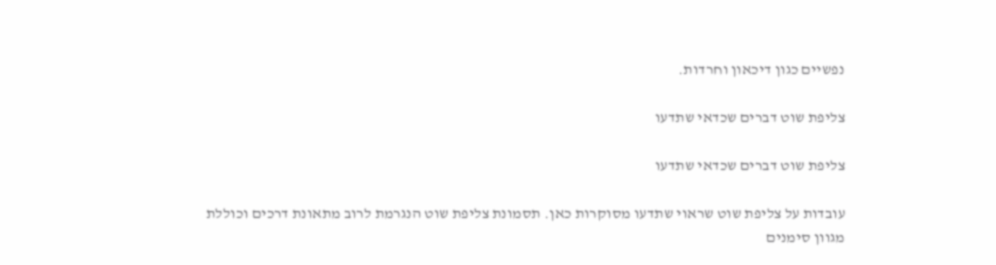נפשיים כגון דיכאון וחרדות.

צליפת שוט דברים שכדאי שתדעו

צליפת שוט דברים שכדאי שתדעו

עובדות על צליפת שוט שראוי שתדעו מסוקרות כאן. תסמונת צליפת שוט הנגרמת לרוב מתאונת דרכים וכוללת מגוון סימנים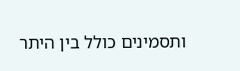ותסמינים כולל בין היתר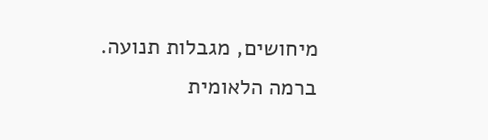מיחושים, מגבלות תנועה. ברמה הלאומית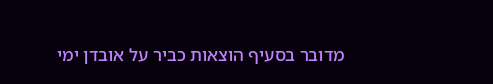מדובר בסעיף הוצאות כביר על אובדן ימי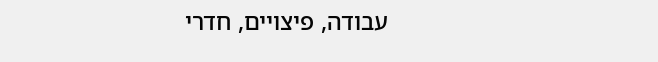עבודה, פיצויים, חדרי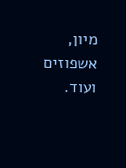מיון, אשפוזים ועוד.